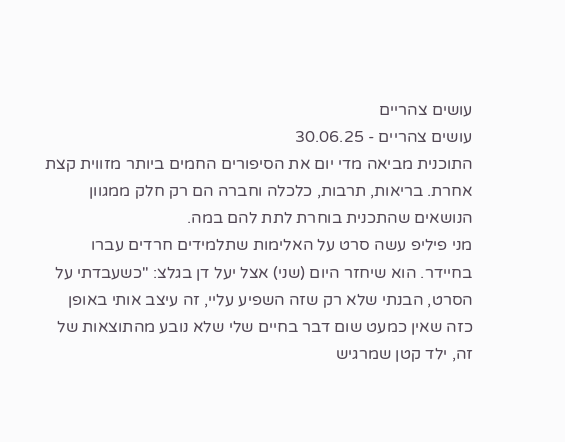עושים צהריים
עושים צהריים - 30.06.25
התוכנית מביאה מדי יום את הסיפורים החמים ביותר מזווית קצת אחרת. בריאות, תרבות, כלכלה וחברה הם רק חלק ממגוון הנושאים שהתכנית בוחרת לתת להם במה.
מני פיליפ עשה סרט על האלימות שתלמידים חרדים עברו בחיידר. הוא שיחזר היום (שני) אצל יעל דן בגלצ: "כשעבדתי על הסרט, הבנתי שלא רק שזה השפיע עליי, זה עיצב אותי באופן כזה שאין כמעט שום דבר בחיים שלי שלא נובע מהתוצאות של זה, ילד קטן שמרגיש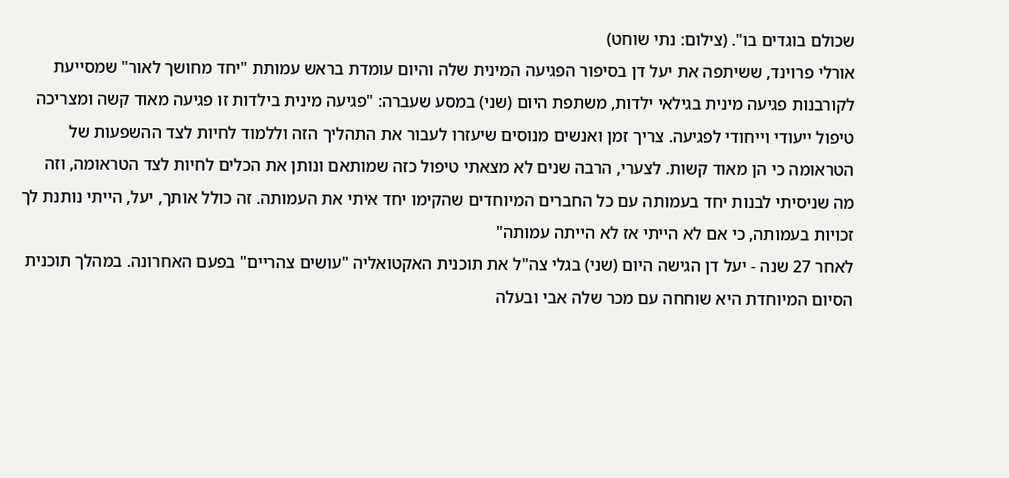שכולם בוגדים בו". (צילום: נתי שוחט)
אורלי פרוינד, ששיתפה את יעל דן בסיפור הפגיעה המינית שלה והיום עומדת בראש עמותת "יחד מחושך לאור" שמסייעת לקורבנות פגיעה מינית בגילאי ילדות, משתפת היום (שני) במסע שעברה: "פגיעה מינית בילדות זו פגיעה מאוד קשה ומצריכה טיפול ייעודי וייחודי לפגיעה. צריך זמן ואנשים מנוסים שיעזרו לעבור את התהליך הזה וללמוד לחיות לצד ההשפעות של הטראומה כי הן מאוד קשות. לצערי, הרבה שנים לא מצאתי טיפול כזה שמותאם ונותן את הכלים לחיות לצד הטראומה, וזה מה שניסיתי לבנות יחד בעמותה עם כל החברים המיוחדים שהקימו יחד איתי את העמותה. זה כולל אותך, יעל, הייתי נותנת לך זכויות בעמותה, כי אם לא הייתי אז לא הייתה עמותה"
לאחר 27 שנה - יעל דן הגישה היום (שני) בגלי צה"ל את תוכנית האקטואליה "עושים צהריים" בפעם האחרונה. במהלך תוכנית הסיום המיוחדת היא שוחחה עם מכר שלה אבי ובעלה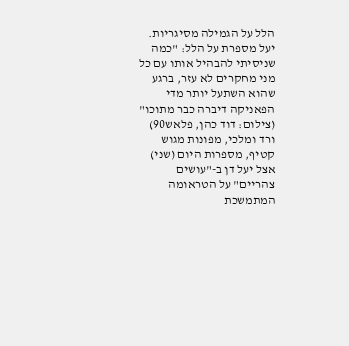הלל על הגמילה מסיגריות. יעל מספרת על הלל: "כמה שניסיתי להבהיל אותו עם כל מני מחקרים לא עזר, ברגע שהוא השתעל יותר מדי הפאניקה דיברה כבר מתוכו" (צילום: דוד כהן, פלאש90)
ורד ומלכי, מפונות מגוש קטיף, מספרות היום (שני) אצל יעל דן ב-"עושים צהריים" על הטראומה המתמשכת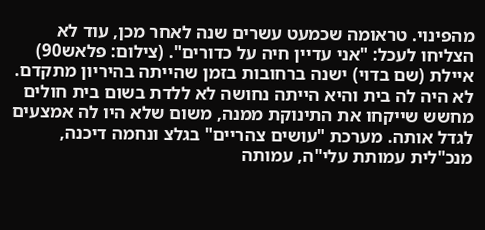מהפינוי. טראומה שכמעט עשרים שנה לאחר מכן, עוד לא הצליחו לעכל: "אני עדיין חיה על כדורים". (צילום: פלאש90)
איילת (שם בדוי) ישנה ברחובות בזמן שהייתה בהיריון מתקדם. לא היה לה בית והיא הייתה נחושה לא ללדת בשום בית חולים מחשש שייקחו את התינוקת ממנה, משום שלא היו לה אמצעים לגדל אותה. מערכת "עושים צהריים" בגלצ ונחמה דיכנה, מנכ"לית עמותת עלי"ה, עמותה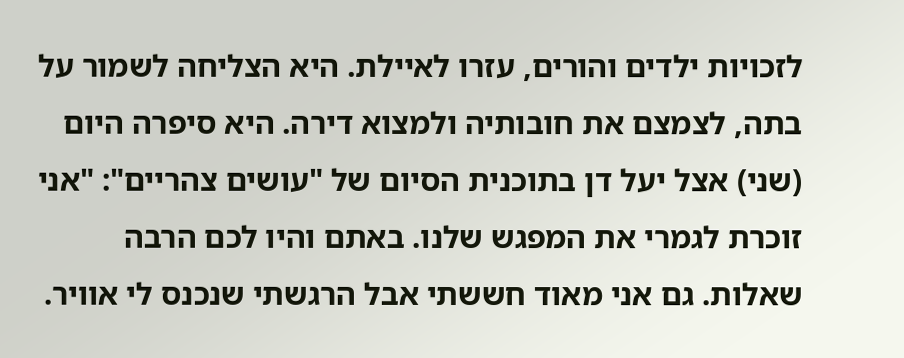לזכויות ילדים והורים, עזרו לאיילת. היא הצליחה לשמור על בתה, לצמצם את חובותיה ולמצוא דירה. היא סיפרה היום (שני) אצל יעל דן בתוכנית הסיום של "עושים צהריים": "אני זוכרת לגמרי את המפגש שלנו. באתם והיו לכם הרבה שאלות. גם אני מאוד חששתי אבל הרגשתי שנכנס לי אוויר.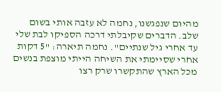מהיום שנפגשנו, נחמה לא עזבה אותי בשום שלב. הדברים שקיבלתי דרכה הספיקו לבת שלי עד אחרי גיל שנתיים". נחמה תיארה: "5 דקות אחרי שסיימתי את השיחה הייתי מוצפת בנשים מכל הארץ שהתקשרו שרק רצו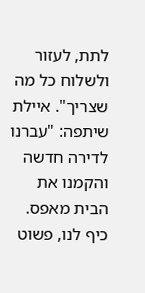לתת, לעזור ולשלוח כל מה שצריך". איילת שיתפה: "עברנו לדירה חדשה והקמנו את הבית מאפס. כיף לנו, פשוט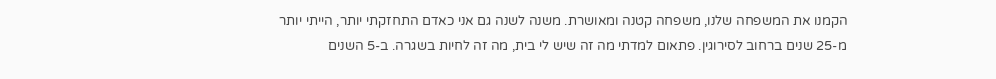הקמנו את המשפחה שלנו, משפחה קטנה ומאושרת. משנה לשנה גם אני כאדם התחזקתי יותר, הייתי יותר מ-25 שנים ברחוב לסירוגין. פתאום למדתי מה זה שיש לי בית, מה זה לחיות בשגרה. ב-5 השנים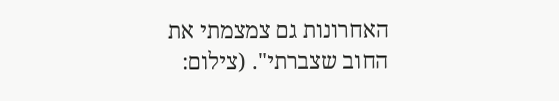האחרונות גם צמצמתי את החוב שצברתי". (צילום: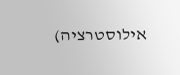אילוסטרציה)